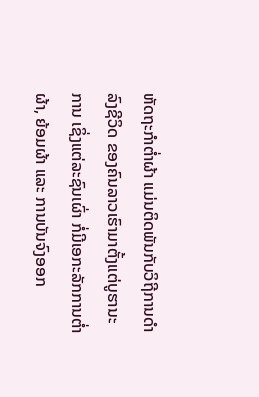ຫັດຖະກຳຕ່ຳຜ້າ ແມ່ນຕິດພັນກັບວິຖີການດຳລົງຊີວິດ ຂອງຄົນລາວເຮົາມາຕັ້ງແຕ່ບູຮານະການ ເຊິ່ງແຕ່ລະຊົນເຜົ່າ ກໍ່ມີເອກະລັກການຕ່ຳຜ້າ, ຍ້ອມຜ້າ ແລະ ການບັນຈົງອອກ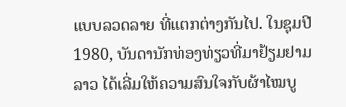ແບບລວດລາຍ ທີ່ແຕກຕ່າງກັນໄປ. ໃນຊຸມປີ 1980, ບັນດານັກທ່ອງທ່ຽວທີ່ມາຢ້ຽມຢາມລາວ ໄດ້ເລີ່ມໃຫ້ຄວາມສົນໃຈກັບຜ້າໄໝບູ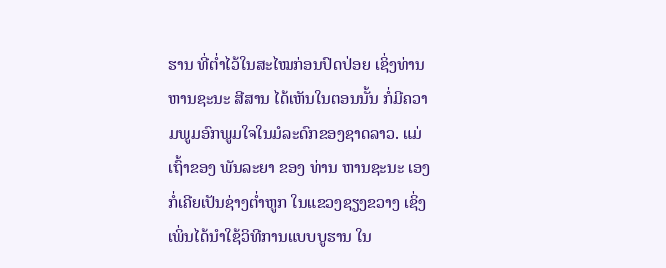ຮານ ທີ່ຕໍ່າໄວ້ໃນສະໄໝກ່ອນປົດປ່ອຍ ເຊິ່ງທ່ານ ຫານຊະນະ ສີສານ ໄດ້ເຫັນໃນຕອນນັ້ນ ກໍ່ມີຄວາມພູມອົກພູມໃຈໃນມໍລະດົກຂອງຊາດລາວ. ແມ່ເຖົ້າຂອງ ພັນລະຍາ ຂອງ ທ່ານ ຫານຊະນະ ເອງ ກໍ່ເຄີຍເປັນຊ່າງຕ່ຳຫູກ ໃນແຂວງຊຽງຂວາງ ເຊິ່ງເພິ່ນໄດ້ນຳໃຊ້ວິທີການແບບບູຮານ ໃນ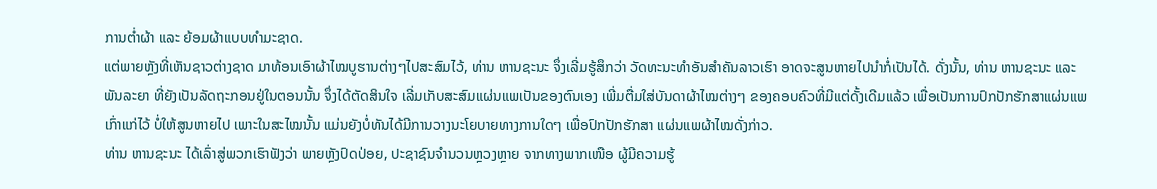ການຕ່ຳຜ້າ ແລະ ຍ້ອມຜ້າແບບທຳມະຊາດ.
ແຕ່ພາຍຫຼັງທີ່ເຫັນຊາວຕ່າງຊາດ ມາທ້ອນເອົາຜ້າໄໝບູຮານຕ່າງໆໄປສະສົມໄວ້, ທ່ານ ຫານຊະນະ ຈຶ່ງເລີ່ມຮູ້ສຶກວ່າ ວັດທະນະທຳອັນສຳຄັນລາວເຮົາ ອາດຈະສູນຫາຍໄປນຳກໍ່ເປັນໄດ້. ດັ່ງນັ້ນ, ທ່ານ ຫານຊະນະ ແລະ ພັນລະຍາ ທີ່ຍັງເປັນລັດຖະກອນຢູ່ໃນຕອນນັ້ນ ຈຶ່ງໄດ້ຕັດສິນໃຈ ເລີ່ມເກັບສະສົມແຜ່ນແພເປັນຂອງຕົນເອງ ເພີ່ມຕື່ມໃສ່ບັນດາຜ້າໄໝຕ່າງໆ ຂອງຄອບຄົວທີ່ມີແຕ່ດັ້ງເດີມແລ້ວ ເພື່ອເປັນການປົກປັກຮັກສາແຜ່ນແພເກົ່າແກ່ໄວ້ ບໍ່ໃຫ້ສູນຫາຍໄປ ເພາະໃນສະໄໝນັ້ນ ແມ່ນຍັງບໍ່ທັນໄດ້ມີການວາງນະໂຍບາຍທາງການໃດໆ ເພື່ອປົກປັກຮັກສາ ແຜ່ນແພຜ້າໄໝດັ່ງກ່າວ.
ທ່ານ ຫານຊະນະ ໄດ້ເລົ່າສູ່ພວກເຮົາຟັງວ່າ ພາຍຫຼັງປົດປ່ອຍ, ປະຊາຊົນຈຳນວນຫຼວງຫຼາຍ ຈາກທາງພາກເໜືອ ຜູ້ມີຄວາມຮູ້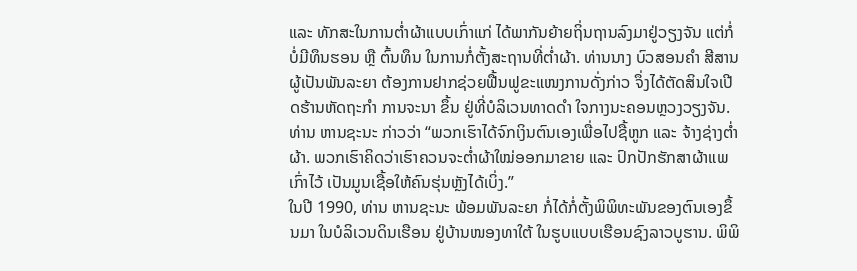ແລະ ທັກສະໃນການຕ່ຳຜ້າແບບເກົ່າແກ່ ໄດ້ພາກັນຍ້າຍຖິ່ນຖານລົງມາຢູ່ວຽງຈັນ ແຕ່ກໍ່ບໍ່ມີທຶນຮອນ ຫຼື ຕົ້ນທຶນ ໃນການກໍ່ຕັ້ງສະຖານທີ່ຕ່ຳຜ້າ. ທ່ານນາງ ບົວສອນຄໍາ ສີສານ ຜູ້ເປັນພັນລະຍາ ຕ້ອງການຢາກຊ່ວຍຟື້ນຟູຂະແໜງການດັ່ງກ່າວ ຈຶ່ງໄດ້ຕັດສິນໃຈເປີດຮ້ານຫັດຖະກຳ ການຈະນາ ຂຶ້ນ ຢູ່ທີ່ບໍລິເວນທາດດຳ ໃຈກາງນະຄອນຫຼວງວຽງຈັນ. ທ່ານ ຫານຊະນະ ກ່າວວ່າ “ພວກເຮົາໄດ້ຈົກເງິນຕົນເອງເພື່ອໄປຊື້ຫູກ ແລະ ຈ້າງຊ່າງຕ່ຳຜ້າ. ພວກເຮົາຄິດວ່າເຮົາຄວນຈະຕ່ຳຜ້າໃໝ່ອອກມາຂາຍ ແລະ ປົກປັກຮັກສາຜ້າແພເກົ່າໄວ້ ເປັນມູນເຊື້ອໃຫ້ຄົນຮຸ່ນຫຼັງໄດ້ເບິ່ງ.”
ໃນປີ 1990, ທ່ານ ຫານຊະນະ ພ້ອມພັນລະຍາ ກໍ່ໄດ້ກໍ່ຕັ້ງພິພິທະພັນຂອງຕົນເອງຂຶ້ນມາ ໃນບໍລິເວນດິນເຮືອນ ຢູ່ບ້ານໜອງທາໃຕ້ ໃນຮູບແບບເຮືອນຊົງລາວບູຮານ. ພິພິ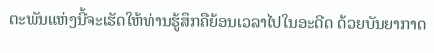ຕະພັນແຫ່ງນີ້ຈະເຮັດໃຫ້ທ່ານຮູ້ສຶກຄືຍ້ອນເວລາໄປໃນອະດີດ ດ້ວຍບັນຍາກາດ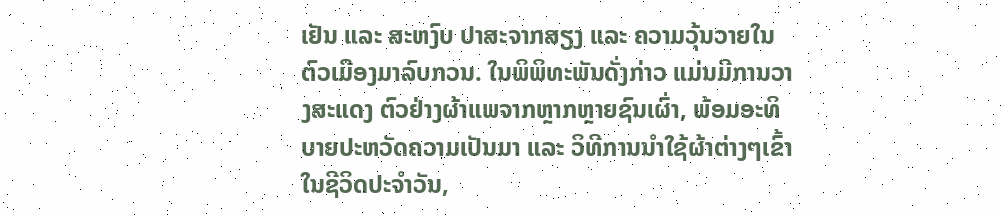ເຢັນ ແລະ ສະຫງົບ ປາສະຈາກສຽງ ແລະ ຄວາມວຸ້ນວາຍໃນຕົວເມືອງມາລົບກວນ. ໃນພິພິທະພັນດັ່ງກ່າວ ແມ່ນມີການວາງສະແດງ ຕົວຢ່າງຜ້າແພຈາກຫຼາກຫຼາຍຊົນເຜົ່າ, ພ້ອມອະທິບາຍປະຫວັດຄວາມເປັນມາ ແລະ ວິທີການນຳໃຊ້ຜ້າຕ່າງໆເຂົ້າໃນຊີວິດປະຈຳວັນ,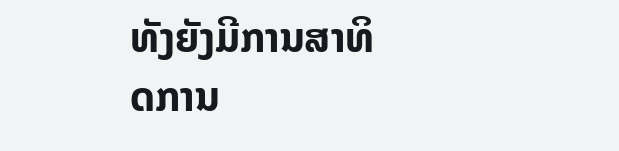ທັງຍັງມີການສາທິດການ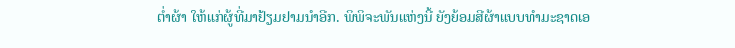ຕ່ຳຜ້າ ໃຫ້ແກ່ຜູ້ທີ່ມາຢ້ຽມຢາມນຳອີກ. ພິພິຈະພັນແຫ່ງນີ້ ຍັງຍ້ອມສີຜ້າແບບທຳມະຊາດເອ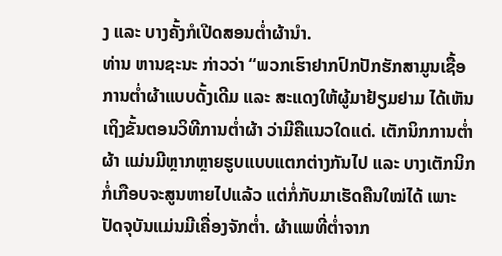ງ ແລະ ບາງຄັ້ງກໍເປີດສອນຕ່ຳຜ້ານໍາ.
ທ່ານ ຫານຊະນະ ກ່າວວ່າ “ພວກເຮົາຢາກປົກປັກຮັກສາມູນເຊື້ອການຕ່ຳຜ້າແບບດັ້ງເດີມ ແລະ ສະແດງໃຫ້ຜູ້ມາຢ້ຽມຢາມ ໄດ້ເຫັນເຖິງຂັ້ນຕອນວິທີການຕໍ່າຜ້າ ວ່າມີຄືແນວໃດແດ່. ເຕັກນິກການຕ່ຳຜ້າ ແມ່ນມີຫຼາກຫຼາຍຮູບແບບແຕກຕ່າງກັນໄປ ແລະ ບາງເຕັກນິກກໍ່ເກືອບຈະສູນຫາຍໄປແລ້ວ ແຕ່ກໍ່ກັບມາເຮັດຄືນໃໝ່ໄດ້ ເພາະປັດຈຸບັນແມ່ນມີເຄື່ອງຈັກຕ່ຳ. ຜ້າແພທີ່ຕໍ່າຈາກ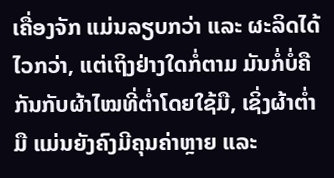ເຄື່ອງຈັກ ແມ່ນລຽບກວ່າ ແລະ ຜະລິດໄດ້ໄວກວ່າ, ແຕ່ເຖິງຢ່າງໃດກໍ່ຕາມ ມັນກໍ່ບໍ່ຄືກັນກັບຜ້າໄໝທີ່ຕໍ່າໂດຍໃຊ້ມື, ເຊິ່ງຜ້າຕ່ຳມື ແມ່ນຍັງຄົງມີຄຸນຄ່າຫຼາຍ ແລະ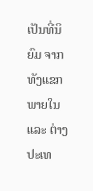ເປັນທີ່ນິຍົມ ຈາກທັງແຂກພາຍໃນ ແລະ ຕ່າງປະເທ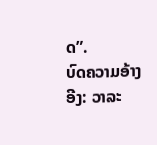ດ”.
ບົດຄວາມອ້າງອີງ: ວາລະ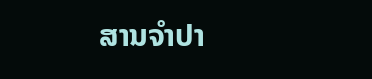ສານຈຳປາ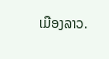ເມືອງລາວ.